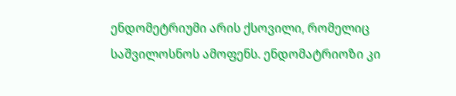ენდომეტრიუმი არის ქსოვილი, რომელიც საშვილოსნოს ამოფენს. ენდომატრიოზი კი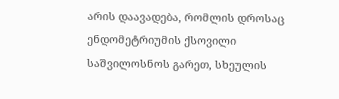არის დაავადება, რომლის დროსაც ენდომეტრიუმის ქსოვილი საშვილოსნოს გარეთ, სხეულის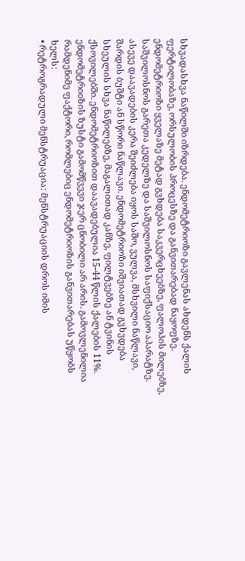სხვადასხვა ნაწილში იზრდება. ენდომეტრიოზი გავლენას ახდენს ქალის ფერტილობაზე, ორსულობის პროცესზე და განვითარებად ნაყოფზე.
ენდომეტრიოზი ყველაზე მეტად გვხდება საკვერცხეებზე, ფალოპის მილებზე, საშვილოსნოს გარეთა კედელზე და საშვილოსნოს საფიქსაციო აპარატზე. ასევე დაავადების კერა შეიძლება იყოს საშო, ვულვა, მსხვილი ნაწლავი, შარდის ბუშტი ან სწორი ნაწლავი. ენდომეტრიოზი იშვიათად გვხვდება სხეულის სხვა ნაწილებზე, მაგალითად კანზე, ფილტვებზე ან ტვინის ქსოვილებში. ენდომეტრიოზით დაავადებულია 15-44 წლის ქალების 11%.
ენდომეტრიoზის ზუსტი გამომწვევი ჯერ ცნობილი არ არის. გამოვლენილია რამდენიმე ფაქტორი, რომლებიც ენდომეტრიოზის განვითარებას უწყობს ხელს:
• რეტროგრადული მენსტრუაცია: მენსტრუაციის დროს იმის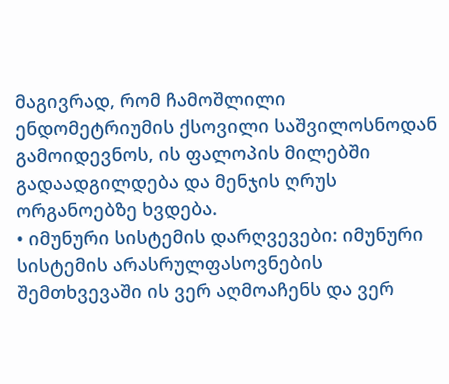მაგივრად, რომ ჩამოშლილი ენდომეტრიუმის ქსოვილი საშვილოსნოდან გამოიდევნოს, ის ფალოპის მილებში გადაადგილდება და მენჯის ღრუს ორგანოებზე ხვდება.
• იმუნური სისტემის დარღვევები: იმუნური სისტემის არასრულფასოვნების შემთხვევაში ის ვერ აღმოაჩენს და ვერ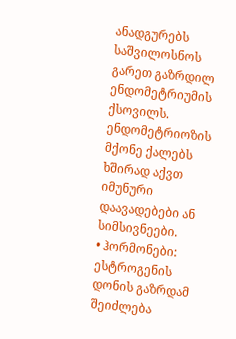ანადგურებს საშვილოსნოს გარეთ გაზრდილ ენდომეტრიუმის ქსოვილს. ენდომეტრიოზის მქონე ქალებს ხშირად აქვთ იმუნური დაავადებები ან სიმსივნეები.
• ჰორმონები: ესტროგენის დონის გაზრდამ შეიძლება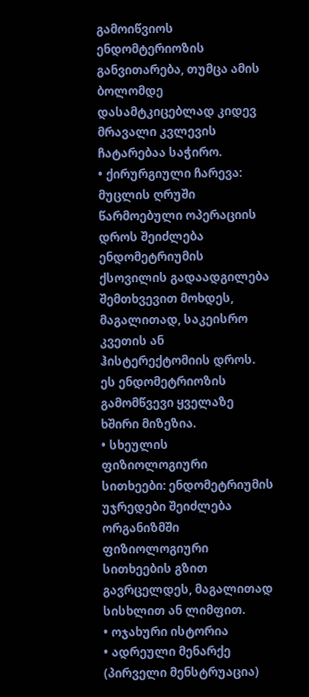გამოიწვიოს ენდომტერიოზის განვითარება, თუმცა ამის ბოლომდე დასამტკიცებლად კიდევ მრავალი კვლევის ჩატარებაა საჭირო.
• ქირურგიული ჩარევა: მუცლის ღრუში წარმოებული ოპერაციის დროს შეიძლება ენდომეტრიუმის ქსოვილის გადაადგილება შემთხვევით მოხდეს, მაგალითად, საკეისრო კვეთის ან ჰისტერექტომიის დროს. ეს ენდომეტრიოზის გამომწვევი ყველაზე ხშირი მიზეზია.
• სხეულის ფიზიოლოგიური სითხეები: ენდომეტრიუმის უჯრედები შეიძლება ორგანიზმში ფიზიოლოგიური სითხეების გზით გავრცელდეს, მაგალითად სისხლით ან ლიმფით.
• ოჯახური ისტორია
• ადრეული მენარქე (პირველი მენსტრუაცია)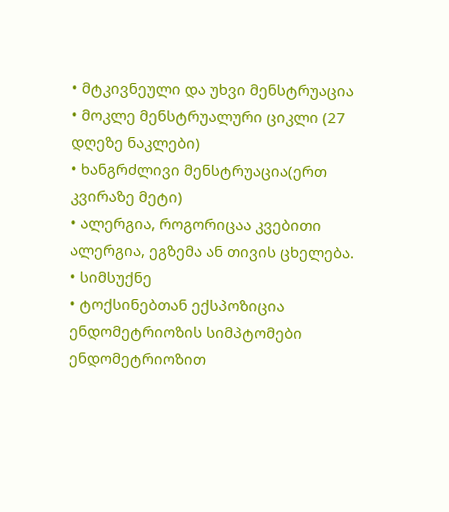• მტკივნეული და უხვი მენსტრუაცია
• მოკლე მენსტრუალური ციკლი (27 დღეზე ნაკლები)
• ხანგრძლივი მენსტრუაცია(ერთ კვირაზე მეტი)
• ალერგია, როგორიცაა კვებითი ალერგია, ეგზემა ან თივის ცხელება.
• სიმსუქნე
• ტოქსინებთან ექსპოზიცია
ენდომეტრიოზის სიმპტომები
ენდომეტრიოზით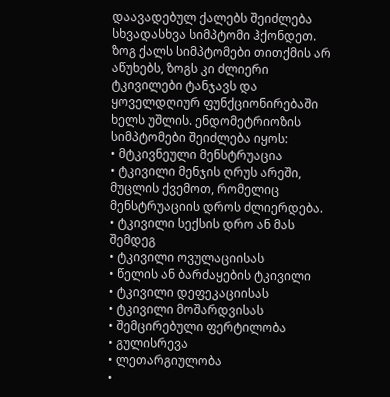დაავადებულ ქალებს შეიძლება სხვადასხვა სიმპტომი ჰქონდეთ. ზოგ ქალს სიმპტომები თითქმის არ აწუხებს, ზოგს კი ძლიერი ტკივილები ტანჯავს და ყოველდღიურ ფუნქციონირებაში ხელს უშლის. ენდომეტრიოზის სიმპტომები შეიძლება იყოს:
• მტკივნეული მენსტრუაცია
• ტკივილი მენჯის ღრუს არეში, მუცლის ქვემოთ, რომელიც მენსტრუაციის დროს ძლიერდება.
• ტკივილი სექსის დრო ან მას შემდეგ
• ტკივილი ოვულაციისას
• წელის ან ბარძაყების ტკივილი
• ტკივილი დეფეკაციისას
• ტკივილი მოშარდვისას
• შემცირებული ფერტილობა
• გულისრევა
• ლეთარგიულობა
•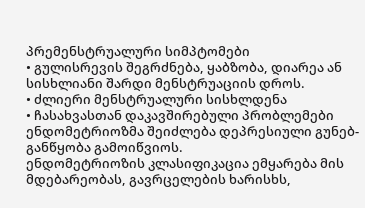პრემენსტრუალური სიმპტომები
• გულისრევის შეგრძნება, ყაბზობა, დიარეა ან სისხლიანი შარდი მენსტრუაციის დროს.
• ძლიერი მენსტრუალური სისხლდენა
• ჩასახვასთან დაკავშირებული პრობლემები
ენდომეტრიოზმა შეიძლება დეპრესიული გუნებ-განწყობა გამოიწვიოს.
ენდომეტრიოზის კლასიფიკაცია ემყარება მის მდებარეობას, გავრცელების ხარისხს,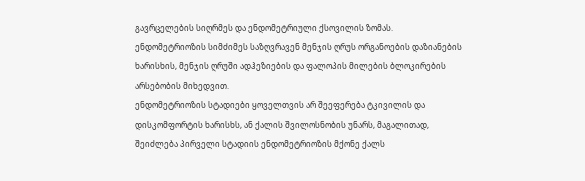გავრცელების სიღრმეს და ენდომეტრიული ქსოვილის ზომას.
ენდომეტრიოზის სიმძიმეს საზღვრავენ მენჯის ღრუს ორგანოების დაზიანების ხარისხის, მენჯის ღრუში ადჰეზიების და ფალოპის მილების ბლოკირების არსებობის მიხედვით.
ენდომეტრიოზის სტადიები ყოველთვის არ შეეფერება ტკივილის და დისკომფორტის ხარისხს, ან ქალის შვილოსნობის უნარს, მაგალითად, შეიძლება პირველი სტადიის ენდომეტრიოზის მქონე ქალს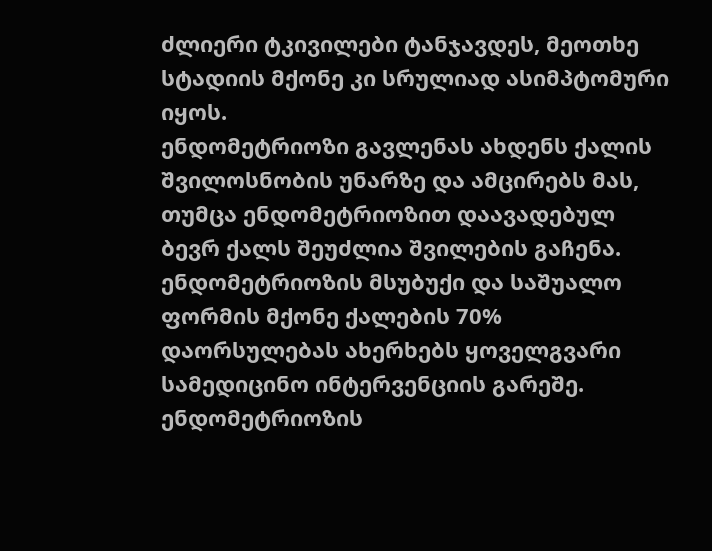ძლიერი ტკივილები ტანჯავდეს, მეოთხე სტადიის მქონე კი სრულიად ასიმპტომური იყოს.
ენდომეტრიოზი გავლენას ახდენს ქალის შვილოსნობის უნარზე და ამცირებს მას, თუმცა ენდომეტრიოზით დაავადებულ ბევრ ქალს შეუძლია შვილების გაჩენა. ენდომეტრიოზის მსუბუქი და საშუალო ფორმის მქონე ქალების 70% დაორსულებას ახერხებს ყოველგვარი სამედიცინო ინტერვენციის გარეშე. ენდომეტრიოზის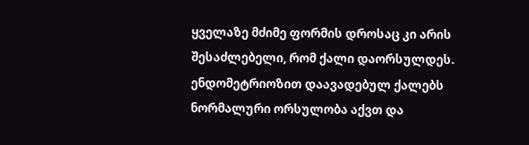ყველაზე მძიმე ფორმის დროსაც კი არის შესაძლებელი, რომ ქალი დაორსულდეს.
ენდომეტრიოზით დაავადებულ ქალებს ნორმალური ორსულობა აქვთ და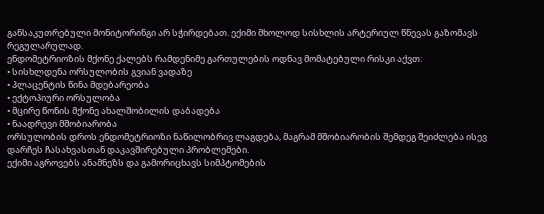განსაკუთრებული მონიტორინგი არ სჭირდებათ. ექიმი მხოლოდ სისხლის არტერიულ წნევას გაზომავს რეგულარულად.
ენდომეტრიოზის მქონე ქალებს რამდენიმე გართულების ოდნავ მომატებული რისკი აქვთ:
• სისხლდენა ორსულობის გვიან ვადაზე
• პლაცენტის წინა მდებარეობა
• ექტოპიური ორსულობა
• მცირე წონის მქონე ახალშობილის დაბადება
• ნაადრევი მშობიარობა
ორსულობის დროს ენდომეტრიოზი ნაწილობრივ ლაგდება, მაგრამ მშობიარობის შემდეგ შეიძლება ისევ დარჩეს ჩასახვასთან დაკავშირებული პრობლემები.
ექიმი აგროვებს ანამნეზს და გამორიცხავს სიმპტომების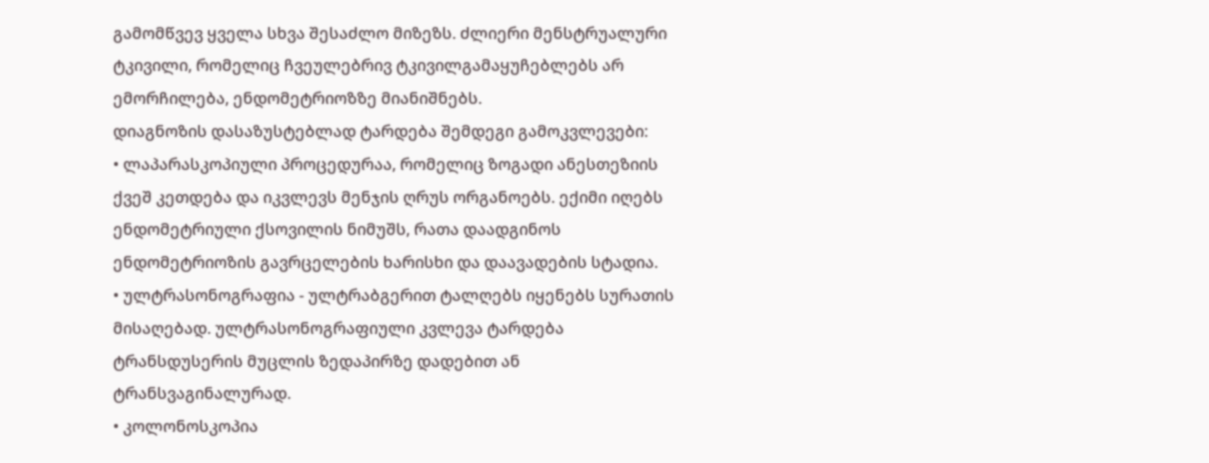გამომწვევ ყველა სხვა შესაძლო მიზეზს. ძლიერი მენსტრუალური ტკივილი, რომელიც ჩვეულებრივ ტკივილგამაყუჩებლებს არ ემორჩილება, ენდომეტრიოზზე მიანიშნებს.
დიაგნოზის დასაზუსტებლად ტარდება შემდეგი გამოკვლევები:
• ლაპარასკოპიული პროცედურაა, რომელიც ზოგადი ანესთეზიის ქვეშ კეთდება და იკვლევს მენჯის ღრუს ორგანოებს. ექიმი იღებს ენდომეტრიული ქსოვილის ნიმუშს, რათა დაადგინოს ენდომეტრიოზის გავრცელების ხარისხი და დაავადების სტადია.
• ულტრასონოგრაფია - ულტრაბგერით ტალღებს იყენებს სურათის მისაღებად. ულტრასონოგრაფიული კვლევა ტარდება ტრანსდუსერის მუცლის ზედაპირზე დადებით ან ტრანსვაგინალურად.
• კოლონოსკოპია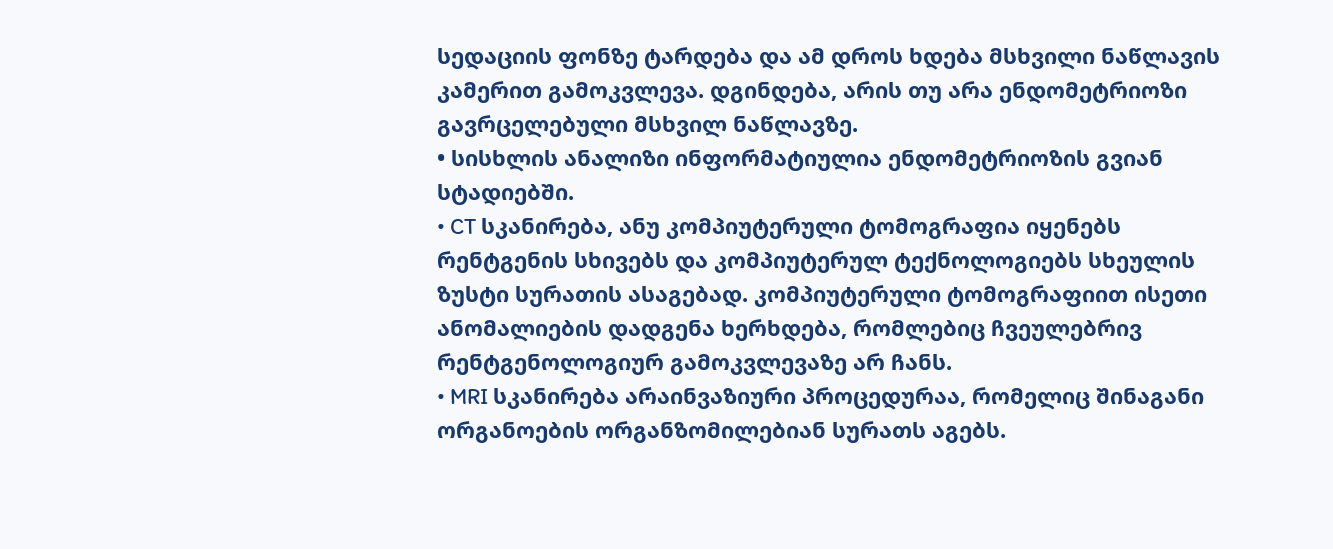სედაციის ფონზე ტარდება და ამ დროს ხდება მსხვილი ნაწლავის კამერით გამოკვლევა. დგინდება, არის თუ არა ენდომეტრიოზი გავრცელებული მსხვილ ნაწლავზე.
• სისხლის ანალიზი ინფორმატიულია ენდომეტრიოზის გვიან სტადიებში.
• CT სკანირება, ანუ კომპიუტერული ტომოგრაფია იყენებს რენტგენის სხივებს და კომპიუტერულ ტექნოლოგიებს სხეულის ზუსტი სურათის ასაგებად. კომპიუტერული ტომოგრაფიით ისეთი ანომალიების დადგენა ხერხდება, რომლებიც ჩვეულებრივ რენტგენოლოგიურ გამოკვლევაზე არ ჩანს.
• MRI სკანირება არაინვაზიური პროცედურაა, რომელიც შინაგანი ორგანოების ორგანზომილებიან სურათს აგებს.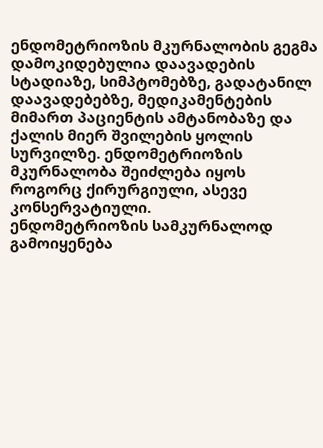ენდომეტრიოზის მკურნალობის გეგმა დამოკიდებულია დაავადების სტადიაზე, სიმპტომებზე, გადატანილ დაავადებებზე, მედიკამენტების მიმართ პაციენტის ამტანობაზე და ქალის მიერ შვილების ყოლის სურვილზე. ენდომეტრიოზის მკურნალობა შეიძლება იყოს როგორც ქირურგიული, ასევე კონსერვატიული.
ენდომეტრიოზის სამკურნალოდ გამოიყენება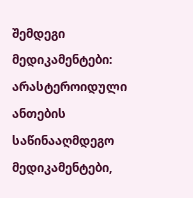შემდეგი მედიკამენტები:
არასტეროიდული ანთების საწინააღმდეგო მედიკამენტები,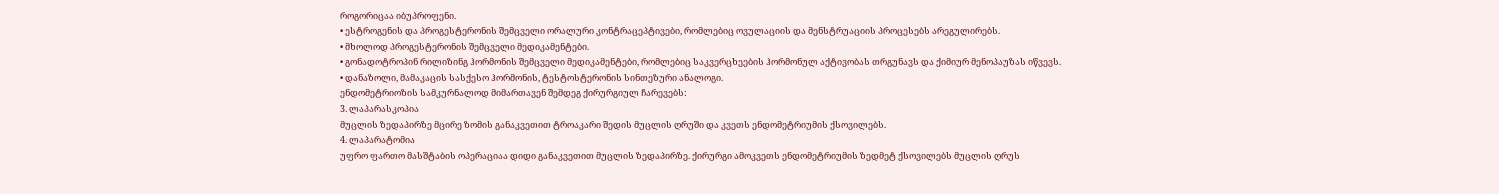როგორიცაა იბუპროფენი.
• ესტროგენის და პროგესტერონის შემცველი ორალური კონტრაცეპტივები, რომლებიც ოვულაციის და მენსტრუაციის პროცესებს არეგულირებს.
• მხოლოდ პროგესტერონის შემცველი მედიკამენტები.
• გონადოტროპინ რილიზინგ ჰორმონის შემცველი მედიკამენტები, რომლებიც საკვერცხეების ჰორმონულ აქტივობას თრგუნავს და ქიმიურ მენოპაუზას იწვევს.
• დანაზოლი, მამაკაცის სასქესო ჰორმონის, ტესტოსტერონის სინთეზური ანალოგი.
ენდომეტრიოზის სამკურნალოდ მიმართავენ შემდეგ ქირურგიულ ჩარევებს:
3. ლაპარასკოპია
მუცლის ზედაპირზე მცირე ზომის განაკვეთით ტროაკარი შედის მუცლის ღრუში და კვეთს ენდომეტრიუმის ქსოვილებს.
4. ლაპარატომია
უფრო ფართო მასშტაბის ოპერაციაა დიდი განაკვეთით მუცლის ზედაპირზე. ქირურგი ამოკვეთს ენდომეტრიუმის ზედმეტ ქსოვილებს მუცლის ღრუს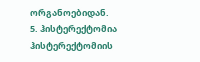ორგანოებიდან.
5. ჰისტერექტომია
ჰისტერექტომიის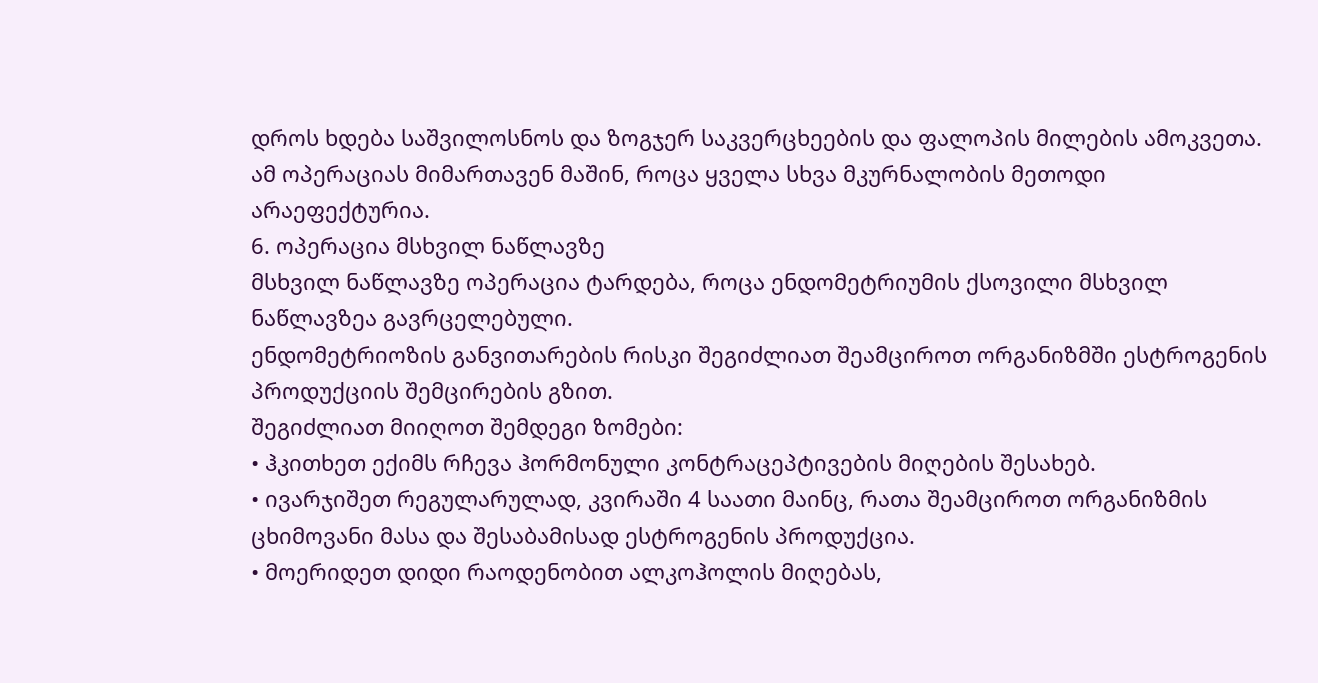დროს ხდება საშვილოსნოს და ზოგჯერ საკვერცხეების და ფალოპის მილების ამოკვეთა. ამ ოპერაციას მიმართავენ მაშინ, როცა ყველა სხვა მკურნალობის მეთოდი არაეფექტურია.
6. ოპერაცია მსხვილ ნაწლავზე
მსხვილ ნაწლავზე ოპერაცია ტარდება, როცა ენდომეტრიუმის ქსოვილი მსხვილ ნაწლავზეა გავრცელებული.
ენდომეტრიოზის განვითარების რისკი შეგიძლიათ შეამციროთ ორგანიზმში ესტროგენის პროდუქციის შემცირების გზით.
შეგიძლიათ მიიღოთ შემდეგი ზომები:
• ჰკითხეთ ექიმს რჩევა ჰორმონული კონტრაცეპტივების მიღების შესახებ.
• ივარჯიშეთ რეგულარულად, კვირაში 4 საათი მაინც, რათა შეამციროთ ორგანიზმის ცხიმოვანი მასა და შესაბამისად ესტროგენის პროდუქცია.
• მოერიდეთ დიდი რაოდენობით ალკოჰოლის მიღებას,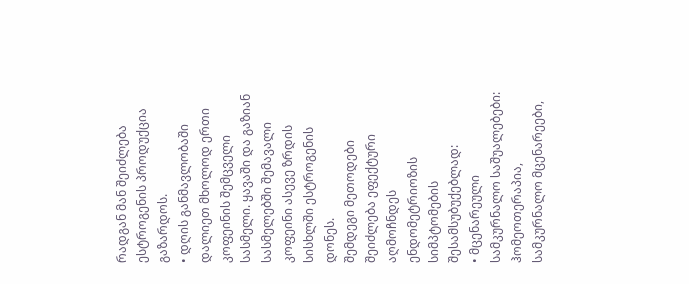რადგან მან შეიძლება ესტროგენის პროდუქცია გაზარდოს.
• დღის განმავლობაში დალიეთ მხოლოდ ერთი კოფეინის შემცველი სასმელი. ყავაში და გაზიან სასმელებში შემავალი კოფეინი ასევე ზრდის სისხლში ესტროგენის დონეს.
შემდეგი მეთოდები შეიძლება ეფექტური აღმოჩნდეს ენდომეტრიოზის სიმპტომების შესამსუბუქებლად:
• მცენარეული სამკურნალო საშუალებები: ჰომეოთერაპია, სამკურნალო მცენარეები,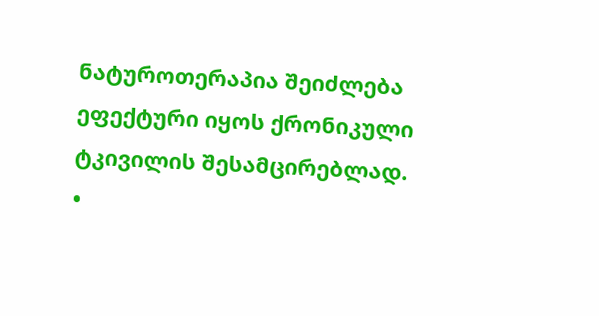ნატუროთერაპია შეიძლება ეფექტური იყოს ქრონიკული ტკივილის შესამცირებლად.
•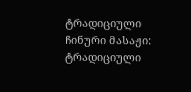ტრადიციული ჩინური მასაჟი: ტრადიციული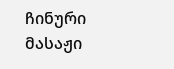ჩინური მასაჟი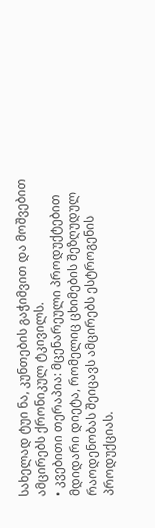სახელად ტუი ნა, კუნთების გაჭიმვით და მოშვებით ამცირებს ქრონიკულ ტკივილს.
• კვებითი თერაპია: მცენარეული პროდუქტებით მდიდარი დიეტა, რომელიც ცხიმების შეზღუდულ რაოდენობას შეიცავს ამცირებს ესტროგენის პროდუქციას.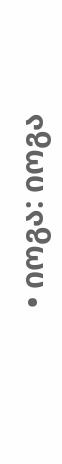• იოგა: იოგა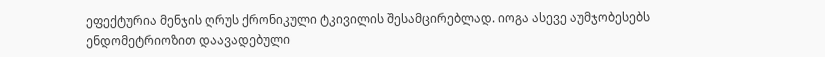ეფექტურია მენჯის ღრუს ქრონიკული ტკივილის შესამცირებლად. იოგა ასევე აუმჯობესებს ენდომეტრიოზით დაავადებული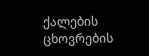ქალების ცხოვრების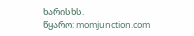ხარისხს.
წყარო: momjunction.com